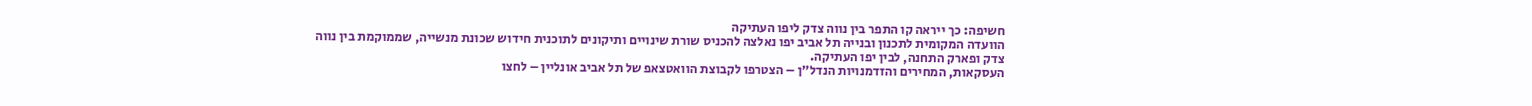חשיפה: כך ייראה קו התפר בין נווה צדק ליפו העתיקה
הוועדה המקומית לתכנון ובנייה תל אביב יפו נאלצה להכניס שורת שינויים ותיקונים לתוכנית חידוש שכונת מנשייה, שממוקמת בין נווה צדק ופארק התחנה, לבין יפו העתיקה.
העסקאות, המחירים והזדמנויות הנדל״ן – הצטרפו לקבוצת הוואטצאפ של תל אביב אונליין – לחצו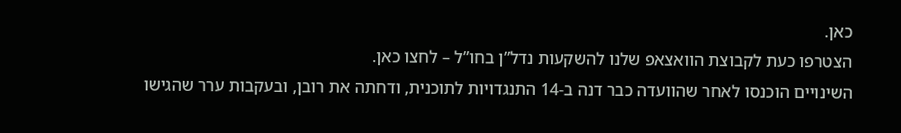כאן.
הצטרפו כעת לקבוצת הוואצאפ שלנו להשקעות נדל”ן בחו”ל – לחצו כאן.
השינויים הוכנסו לאחר שהוועדה כבר דנה ב-14 התנגדויות לתוכנית, ודחתה את רובן, ובעקבות ערר שהגישו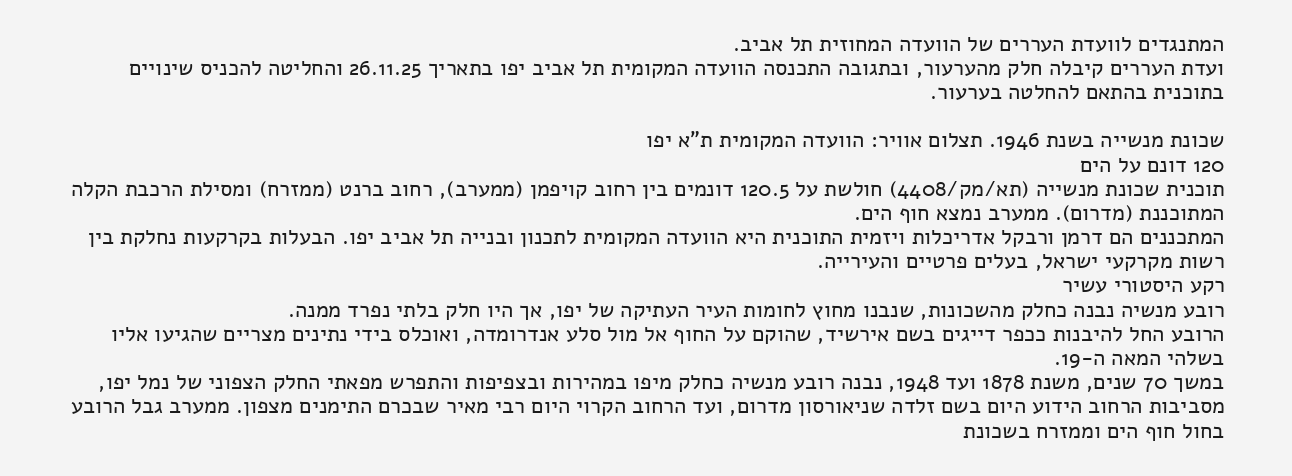המתנגדים לוועדת העררים של הוועדה המחוזית תל אביב.
ועדת העררים קיבלה חלק מהערעור, ובתגובה התכנסה הוועדה המקומית תל אביב יפו בתאריך 26.11.25 והחליטה להכניס שינויים בתוכנית בהתאם להחלטה בערעור.

שכונת מנשייה בשנת 1946. תצלום אוויר: הוועדה המקומית ת”א יפו
120 דונם על הים
תוכנית שכונת מנשייה (תא/מק/4408) חולשת על 120.5 דונמים בין רחוב קויפמן (ממערב), רחוב ברנט (ממזרח) ומסילת הרכבת הקלה המתוכננת (מדרום). ממערב נמצא חוף הים.
המתכננים הם דרמן ורבקל אדריכלות ויזמית התוכנית היא הוועדה המקומית לתכנון ובנייה תל אביב יפו. הבעלות בקרקעות נחלקת בין רשות מקרקעי ישראל, בעלים פרטיים והעירייה.
רקע היסטורי עשיר
רובע מנשיה נבנה כחלק מהשכונות, שנבנו מחוץ לחומות העיר העתיקה של יפו, אך היו חלק בלתי נפרד ממנה.
הרובע החל להיבנות ככפר דייגים בשם אירשיד, שהוקם על החוף אל מול סלע אנדרומדה, ואוכלס בידי נתינים מצריים שהגיעו אליו בשלהי המאה ה-19.
במשך 70 שנים, משנת 1878 ועד 1948, נבנה רובע מנשיה כחלק מיפו במהירות ובצפיפות והתפרש מפאתי החלק הצפוני של נמל יפו, מסביבות הרחוב הידוע היום בשם זלדה שניאורסון מדרום, ועד הרחוב הקרוי היום רבי מאיר שבכרם התימנים מצפון. ממערב גבל הרובע בחול חוף הים וממזרח בשכונת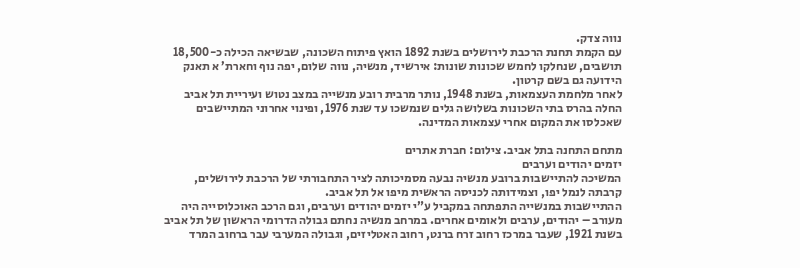נווה צדק.
עם הקמת תחנת הרכבת לירושלים בשנת 1892 הואץ פיתוח השכונה, שבשיאה הכילה כ-18,500 תושבים, שנחלקו לחמש שכונות שונות: אירשיד, מנשיה, נווה שלום, יפה נוף וחארת’ א תאנק הידועה גם בשם קרטון.
לאחר מלחמת העצמאות, בשנת 1948, נותר מרבית רובע מנשייה במצב נטוש ועיריית תל אביב החלה בהרס בתי השכונות בשלושה גלים שנמשכו עד שנת 1976, ופינוי אחרוני המתיישבים שאכלסו את המקום אחרי עצמאות המדינה.

מתחם התחנה בתל אביב. צילום: חברת אתרים
יזמים יהודים וערבים
המשיכה להתיישבות ברובע מנשיה נבעה מסמיכותה לציר התחבורתי של הרכבת לירושלים, קרבתה לנמל יפו, וצמידותה לכניסה הראשית מיפו אל תל אביב.
ההתיישבות במנשייה התפתחה במקביל ע”י יזמים יהודים וערבים, וגם הרכב האוכלוסייה היה מעורב – יהודים, ערבים ולאומים אחרים. במרחב מנשיה נחתם גבולה הדרומי הראשון של תל אביב בשנת 1921, שעבר במרכז רחוב זרח ברנט, רחוב האטליזים, וגבולה המערבי עבר ברחוב המרד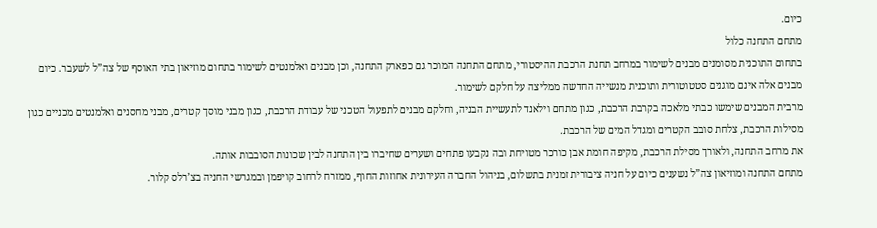כיום.
מתחם התחנה כלול
בתחום התוכנית מסומנים מבנים לשימור במרחב תחנת הרכבת ההיסטורי, מתחם התחנה המוכר גם כפארק התחנה, וכן מבנים ואלמנטים לשימור בתחום מוזיאון בתי האוסף של צה”ל לשעבר. כיום מבנים אלה אינם מוגנים סטטוטורית ותוכנית מנשייה החדשה ממליצה על חלקם לשימור.
מרבית המבנים שימשו כבתי מלאכה בקרבת הרכבת, כגון מתחם וילאנד לתעשיית הבניה, וחלקם מבנים לתפעול הטכני של עבודת הרכבת, כגון מבני מוסך קטרים, מבני מחסנים ואלמנטים מכניים כגון מסילות הרכבת, צלחת סובב הקטרים ומגדל המים של הרכבת.
את מרחב התחנה, ולאורך מסילת הרכבת, מקיפה חומת אבן כורכר מטויחת ובה נקבעו פתחים ושערים שחיברו בין התחנה לבין שכונות הסובבות אותה.
מתחם התחנה ומוזיאון צה”ל נשענים כיום על חניה ציבורית זמנית בתשלום, בניהול החברה העירונית אחוזות החוף, ממזרח לרחוב קויפמן ובמגרשי החניה בצ’רלס קלור.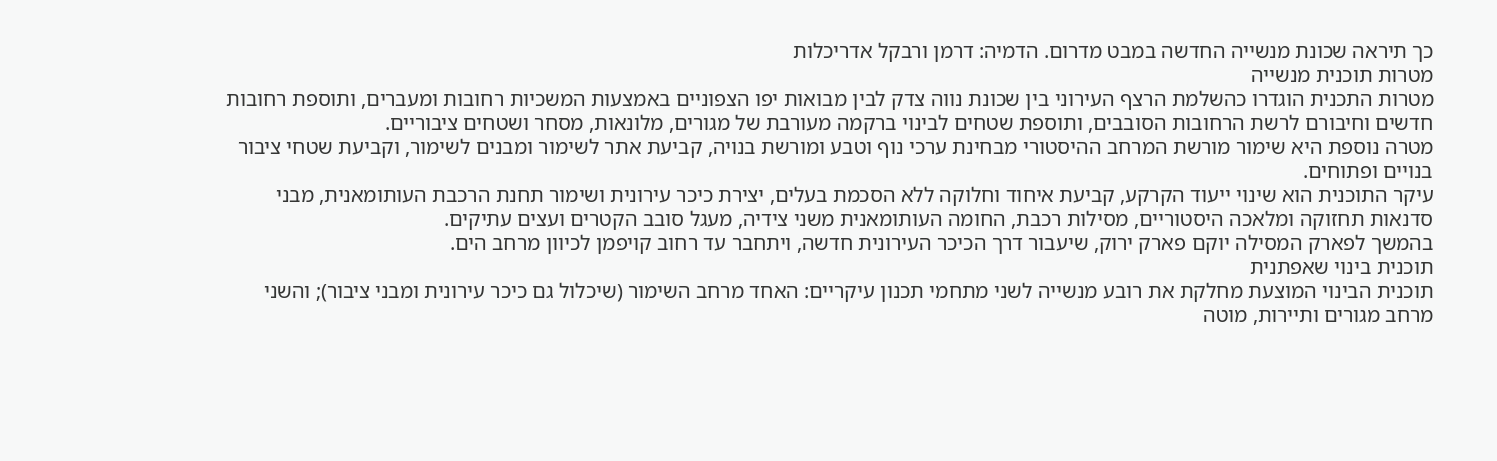כך תיראה שכונת מנשייה החדשה במבט מדרום. הדמיה: דרמן ורבקל אדריכלות
מטרות תוכנית מנשייה
מטרות התכנית הוגדרו כהשלמת הרצף העירוני בין שכונת נווה צדק לבין מבואות יפו הצפוניים באמצעות המשכיות רחובות ומעברים, ותוספת רחובות חדשים וחיבורם לרשת הרחובות הסובבים, ותוספת שטחים לבינוי ברקמה מעורבת של מגורים, מלונאות, מסחר ושטחים ציבוריים.
מטרה נוספת היא שימור מורשת המרחב ההיסטורי מבחינת ערכי נוף וטבע ומורשת בנויה, קביעת אתר לשימור ומבנים לשימור, וקביעת שטחי ציבור בנויים ופתוחים.
עיקר התוכנית הוא שינוי ייעוד הקרקע, קביעת איחוד וחלוקה ללא הסכמת בעלים, יצירת כיכר עירונית ושימור תחנת הרכבת העותומאנית, מבני סדנאות תחזוקה ומלאכה היסטוריים, מסילות רכבת, החומה העותומאנית משני צידיה, מעגל סובב הקטרים ועצים עתיקים.
בהמשך לפארק המסילה יוקם פארק ירוק, שיעבור דרך הכיכר העירונית חדשה, ויתחבר עד רחוב קויפמן לכיוון מרחב הים.
תוכנית בינוי שאפתנית
תוכנית הבינוי המוצעת מחלקת את רובע מנשייה לשני מתחמי תכנון עיקריים: האחד מרחב השימור (שיכלול גם כיכר עירונית ומבני ציבור); והשני מרחב מגורים ותיירות, מוטה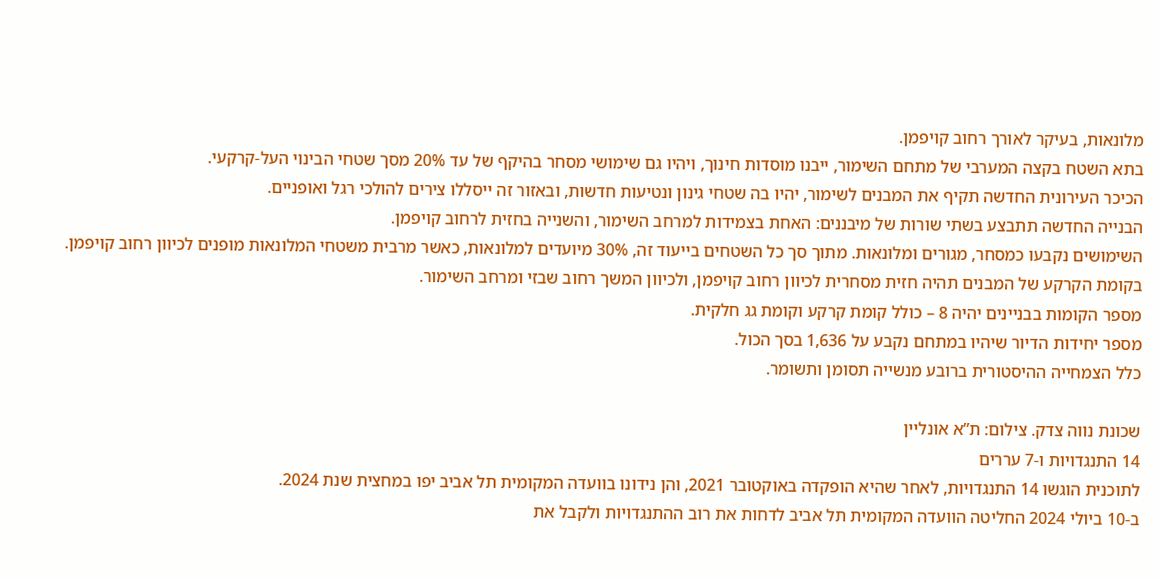מלונאות, בעיקר לאורך רחוב קויפמן.
בתא השטח בקצה המערבי של מתחם השימור, ייבנו מוסדות חינוך, ויהיו גם שימושי מסחר בהיקף של עד 20% מסך שטחי הבינוי העל-קרקעי.
הכיכר העירונית החדשה תקיף את המבנים לשימור, יהיו בה שטחי גינון ונטיעות חדשות, ובאזור זה ייסללו צירים להולכי רגל ואופניים.
הבנייה החדשה תתבצע בשתי שורות של מיבננים: האחת בצמידות למרחב השימור, והשנייה בחזית לרחוב קויפמן.
השימושים נקבעו כמסחר, מגורים ומלונאות. מתוך סך כל השטחים בייעוד זה, 30% מיועדים למלונאות, כאשר מרבית משטחי המלונאות מופנים לכיוון רחוב קויפמן.
בקומת הקרקע של המבנים תהיה חזית מסחרית לכיוון רחוב קויפמן, ולכיוון המשך רחוב שבזי ומרחב השימור.
מספר הקומות בבניינים יהיה 8 – כולל קומת קרקע וקומת גג חלקית.
מספר יחידות הדיור שיהיו במתחם נקבע על 1,636 בסך הכול.
כלל הצמחייה ההיסטורית ברובע מנשייה תסומן ותשומר.

שכונת נווה צדק. צילום: ת”א אונליין
14 התנגדויות ו-7 עררים
לתוכנית הוגשו 14 התנגדויות, לאחר שהיא הופקדה באוקטובר 2021, והן נידונו בוועדה המקומית תל אביב יפו במחצית שנת 2024.
ב-10 ביולי 2024 החליטה הוועדה המקומית תל אביב לדחות את רוב ההתנגדויות ולקבל את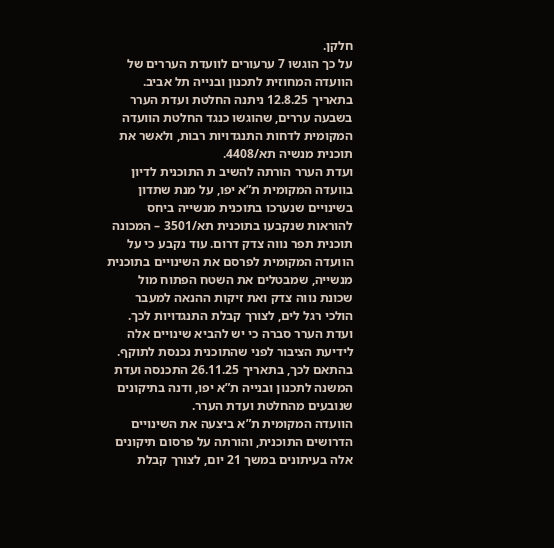חלקן.
על כך הוגשו 7 ערעורים לוועדת העררים של הוועדה המחוזית לתכנון ובנייה תל אביב.
בתאריך 12.8.25 ניתנה החלטת ועדת הערר בשבעה עררים, שהוגשו כנגד החלטת הוועדה המקומית לדחות התנגדויות רבות, ולאשר את תוכנית מנשיה תא/4408.
ועדת הערר הורתה להשיב ת התוכנית לדיון בוועדה המקומית ת”א יפו, על מנת שתדון בשינויים שנערכו בתוכנית מנשייה ביחס להוראות שנקבעו בתוכנית תא/3501 – המכונה תוכנית תפר נווה צדק דרום. עוד נקבע כי על הוועדה המקומית לפרסם את השינויים בתוכנית מנשייה, שמבטלים את השטח הפתוח מול שכונת נווה צדק ואת זיקות ההנאה למעבר הולכי רגל לים, לצורך קבלת התנגדויות לכך.
ועדת הערר סברה כי יש להביא שינויים אלה לידיעת הציבור לפני שהתוכנית נכנסת לתוקף.
בהתאם לכך, בתאריך 26.11.25 התכנסה ועדת המשנה לתכנון ובנייה ת”א יפו, ודנה בתיקונים שנובעים מהחלטת ועדת הערר.
הוועדה המקומית ת”א ביצעה את השינויים הדרושים התוכנית, והורתה על פרסום תיקונים אלה בעיתונים במשך 21 יום, לצורך קבלת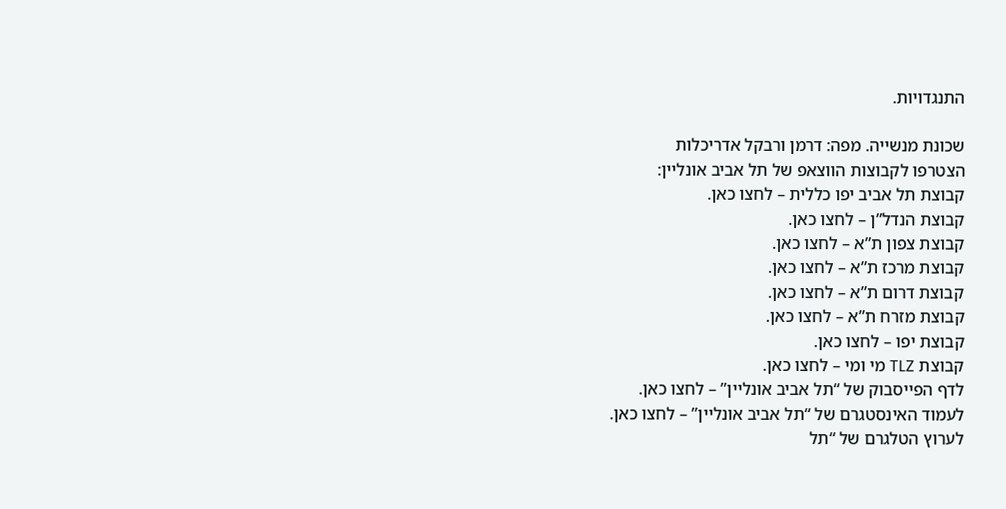התנגדויות.

שכונת מנשייה. מפה: דרמן ורבקל אדריכלות
הצטרפו לקבוצות הווצאפ של תל אביב אונליין:
קבוצת תל אביב יפו כללית – לחצו כאן.
קבוצת הנדל”ן – לחצו כאן.
קבוצת צפון ת”א – לחצו כאן.
קבוצת מרכז ת”א – לחצו כאן.
קבוצת דרום ת”א – לחצו כאן.
קבוצת מזרח ת”א – לחצו כאן.
קבוצת יפו – לחצו כאן.
קבוצת TLZ מי ומי – לחצו כאן.
לדף הפייסבוק של “תל אביב אונליין” – לחצו כאן.
לעמוד האינסטגרם של “תל אביב אונליין” – לחצו כאן.
לערוץ הטלגרם של “תל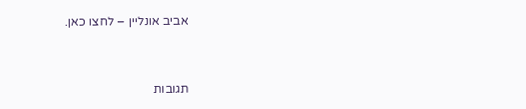אביב אונליין – לחצו כאן.


תגובות